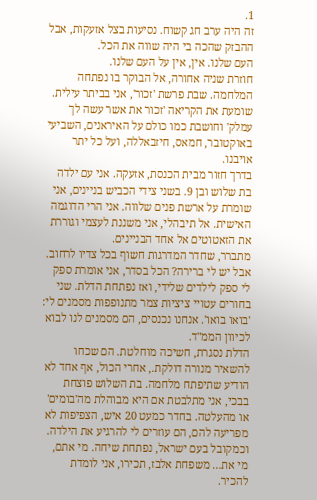1.
זה היה ערב חג קשוח. נסיעות בצל אזעקות, אבל ההבזק שהכה בי היה שווה את הכל.
העם שלנו. אין, אין על העם שלנו.
חוזרת שניה אחורה, אל הבוקר בו נפתחה המלחמה. שבת פרשת 'זכור', אני בביתר עילית. שומעת את הקריאה 'זכור את אשר עשה לך עמלק' וחושבת כמו כולם על האיראנים, השביעי באוקטובר, חמאס, חיזבאללה, ועל כל יתר אויבנו.
בדרך חזור מבית הכנסת, אזעקה. אני עם ילדה בת שלוש ובן 9. בשני צידי הכביש בניינים, אני שומרת על ארשת פנים שלווה. אני הרי הדוגמה האישית. אל תיבהלי, אני משננת לעצמי וגוררת את הזאטוטים אל אחד הבניינים.
מתברר, שחדר המדרגות חשוף בכל צדיו לרחוב. אבל יש לי ברירה? הכל בסדר, אני אומרת ספק לי ספק לילדים שלידי, ואז נפתחת הדלת. שני בחורים עטויי ציציות צמר מתנופפות מסמנים לי: 'בואו בואו'. אנחנו נכנסים, הם מסמנים לנו לבוא לכיוון הממ"ד.
הדלת נסגרת, חשיכה מוחלטת. הם שכחו להשאיר מנורה דולקת., אחרי הכול, אף אחד לא הודיע שתיפתח מלחמה. בת השלוש פוצחת בבכי, אני מתלבטת אם היא מבוהלת מה'בומים' או מהעלטה. בחדר כמעט 20 איש, הצפיפות לא מפריעה להם, הם עוזרים לי להרגיע את הילדה.
וכמקובל בעם ישראל, נפתחת שיחה. מי אתם, מי את… משפחת אלבז, תכירו, אני לומדת להכיר.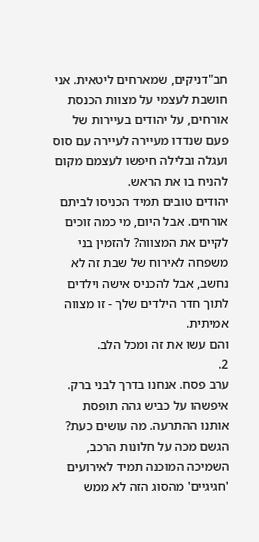חב"דניקים, שמארחים ליטאית. אני חושבת לעצמי על מצוות הכנסת אורחים, על יהודים בעיירות של פעם שנדדו מעיירה לעיירה עם סוס ועגלה ובלילה חיפשו לעצמם מקום להניח בו את הראש.
יהודים טובים תמיד הכניסו לביתם אורחים. אבל היום, מי כמה זוכים לקיים את המצווה? להזמין בני משפחה לאירוח של שבת זה לא נחשב, אבל להכניס אישה וילדים לתוך חדר הילדים שלך - זו מצווה אמיתית.
והם עשו את זה ומכל הלב.
2.
ערב פסח. אנחנו בדרך לבני ברק. איפשהו על כביש גהה תופסת אותנו ההתרעה. מה עושים כעת? הגשם מכה על חלונות הרכב, השמיכה המוכנה תמיד לאירועים 'חגיגיים' מהסוג הזה לא ממש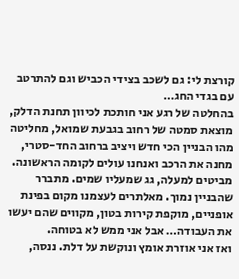קורצת לי: גם לשכב בצידי הכביש וגם להתרטב עם בגדי החג…
בהחלטה של רגע אני חותכת לכיוון תחנת הדלק, מוצאת סמטה של רחוב בגבעת שמואל, מחליטה מהו הבניין הכי חדש ויציב ברחוב החד-סטרי, מחנה את הרכב ואנחנו עולים לקומה הראשונה. מביטים למעלה, גג שמעליו שמים. מתברר שהבניין נמוך. מאלתרים לעצמנו מקום בפינת אופניים, מוקפת קירות בטון, מקווים שהם יעשו את העבודה… אבל אני ממש לא בטוחה.
ואז אני אוזרת אומץ ונוקשת על דלת. ננסה,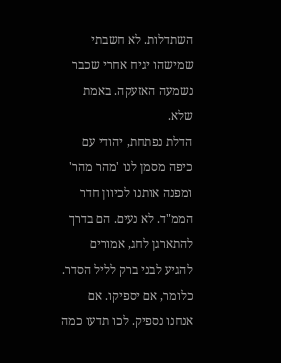השתדלות. לא חשבתי שמישהו יגיח אחרי שכבר נשמעה האזעקה. באמת שלא.
הדלת נפתחת, יהודי עם כיפה מסמן לנו 'מהר מהר' ומפנה אותנו לכיוון חדר הממ"ד. לא נעים. הם בדרך להתארגן לחג, אמורים להגיע לבני ברק לליל הסדר. כלומר, אם יספיקו. אם אנחנו נספיק. לכו תדעו כמה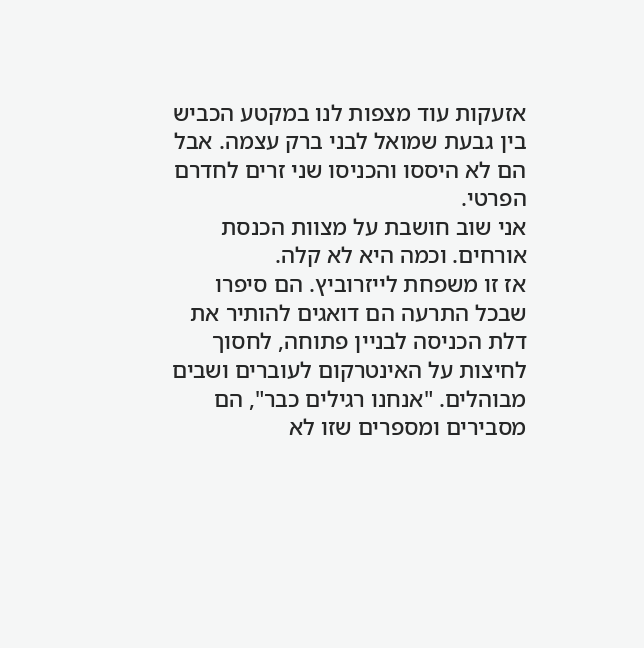אזעקות עוד מצפות לנו במקטע הכביש בין גבעת שמואל לבני ברק עצמה. אבל הם לא היססו והכניסו שני זרים לחדרם הפרטי.
אני שוב חושבת על מצוות הכנסת אורחים. וכמה היא לא קלה.
אז זו משפחת לייזרוביץ. הם סיפרו שבכל התרעה הם דואגים להותיר את דלת הכניסה לבניין פתוחה, לחסוך לחיצות על האינטרקום לעוברים ושבים מבוהלים. "אנחנו רגילים כבר", הם מסבירים ומספרים שזו לא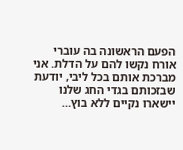הפעם הראשונה בה עוברי אורח נקשו להם על הדלת. אני מברכת אותם בכל ליבי, יודעת שבזכותם בגדי החג שלנו יישארו נקיים ללא בוץ…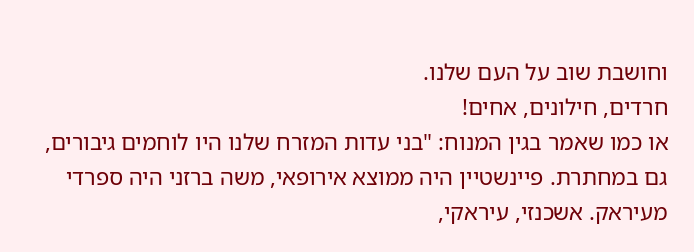וחושבת שוב על העם שלנו.
חרדים, חילונים, אחים!
או כמו שאמר בגין המנוח: "בני עדות המזרח שלנו היו לוחמים גיבורים, גם במחתרת. פיינשטיין היה ממוצא אירופאי, משה ברזני היה ספרדי מעיראק. אשכנזי, עיראקי,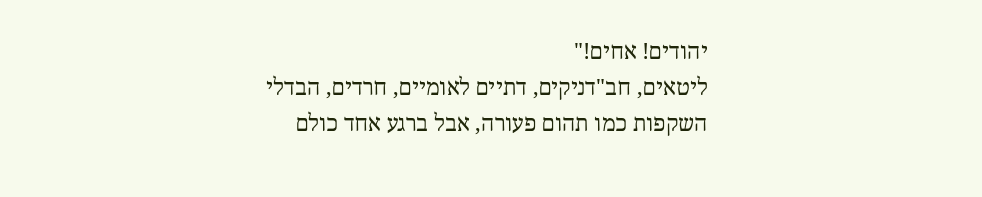יהודים! אחים!"
ליטאים, חב"דניקים, דתיים לאומיים, חרדים, הבדלי השקפות כמו תהום פעורה, אבל ברגע אחד כולם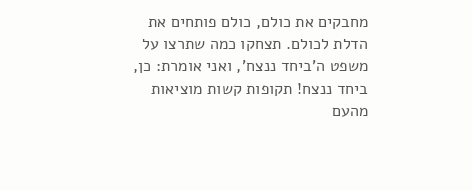מחבקים את כולם, כולם פותחים את הדלת לכולם. תצחקו כמה שתרצו על משפט ה'ביחד ננצח', ואני אומרת: כן, ביחד ננצח! תקופות קשות מוציאות מהעם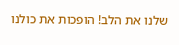שלנו את הלב! הופכות את כולנו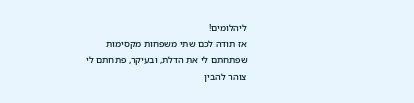ליהלומים!
אז תודה לכם שתי משפחות מקסימות שפתחתם לי את הדלת, ובעיקר, פתחתם לי צוהר להבין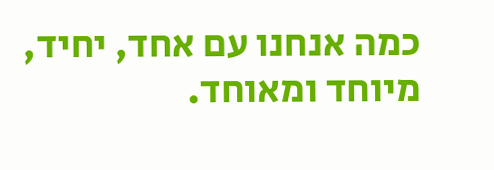כמה אנחנו עם אחד, יחיד, מיוחד ומאוחד.